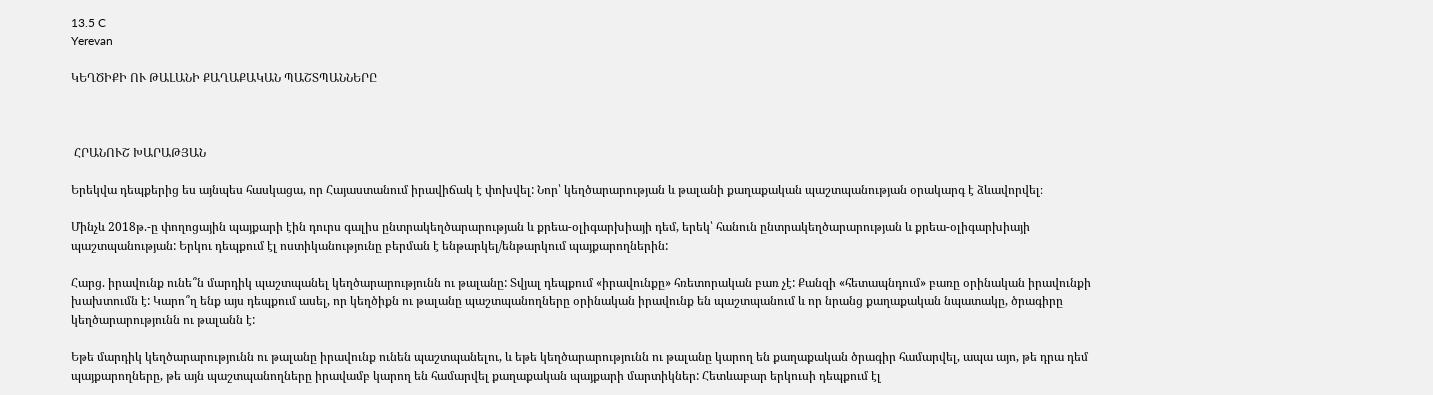13.5 C
Yerevan

ԿԵՂԾԻՔԻ ՈՒ ԹԱԼԱՆԻ ՔԱՂԱՔԱԿԱՆ ՊԱՇՏՊԱՆՆԵՐԸ



 ՀՐԱՆՈՒՇ ԽԱՐԱԹՅԱՆ

Երեկվա դեպքերից ես այնպես հասկացա, որ Հայաստանում իրավիճակ է փոխվել: Նոր՝ կեղծարարության և թալանի քաղաքական պաշտպանության օրակարգ է ձևավորվել։

Մինչև 2018թ.-ը փողոցային պայքարի էին դուրս գալիս ընտրակեղծարարության և քրեա-օլիգարխիայի դեմ, երեկ՝ հանուն ընտրակեղծարարության և քրեա-օլիգարխիայի պաշտպանության: Երկու դեպքում էլ ոստիկանությունը բերման է ենթարկել/ենթարկում պայքարողներին:

Հարց. իրավունք ունե՞ն մարդիկ պաշտպանել կեղծարարությունն ու թալանը: Տվյալ դեպքում «իրավունքը» հռետորական բառ չէ: Քանզի «հետապնդում» բառը օրինական իրավունքի խախտումն է: Կարո՞ղ ենք այս դեպքում ասել, որ կեղծիքն ու թալանը պաշտպանողները օրինական իրավունք են պաշտպանում և որ նրանց քաղաքական նպատակը, ծրագիրը կեղծարարությունն ու թալանն է:

Եթե մարդիկ կեղծարարությունն ու թալանը իրավունք ունեն պաշտպանելու, և եթե կեղծարարությունն ու թալանը կարող են քաղաքական ծրագիր համարվել, ապա այո, թե դրա դեմ պայքարողները, թե այն պաշտպանողները իրավամբ կարող են համարվել քաղաքական պայքարի մարտիկներ: Հետևաբար երկուսի դեպքում էլ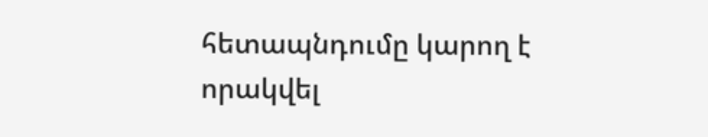հետապնդումը կարող է որակվել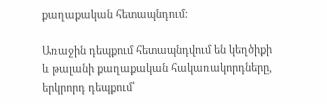քաղաքական հետապնդում:

Առաջին դեպքում հետապնդվում են կեղծիքի և թալանի քաղաքական հակառակորդները, երկրորդ դեպքում՝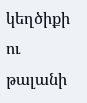կեղծիքի ու թալանի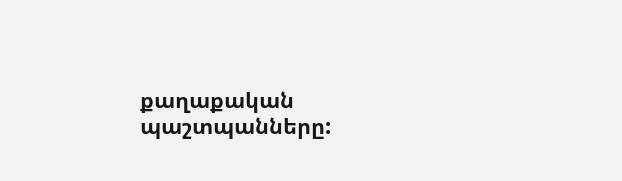քաղաքական պաշտպանները: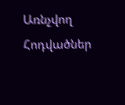Առնչվող Հոդվածներ